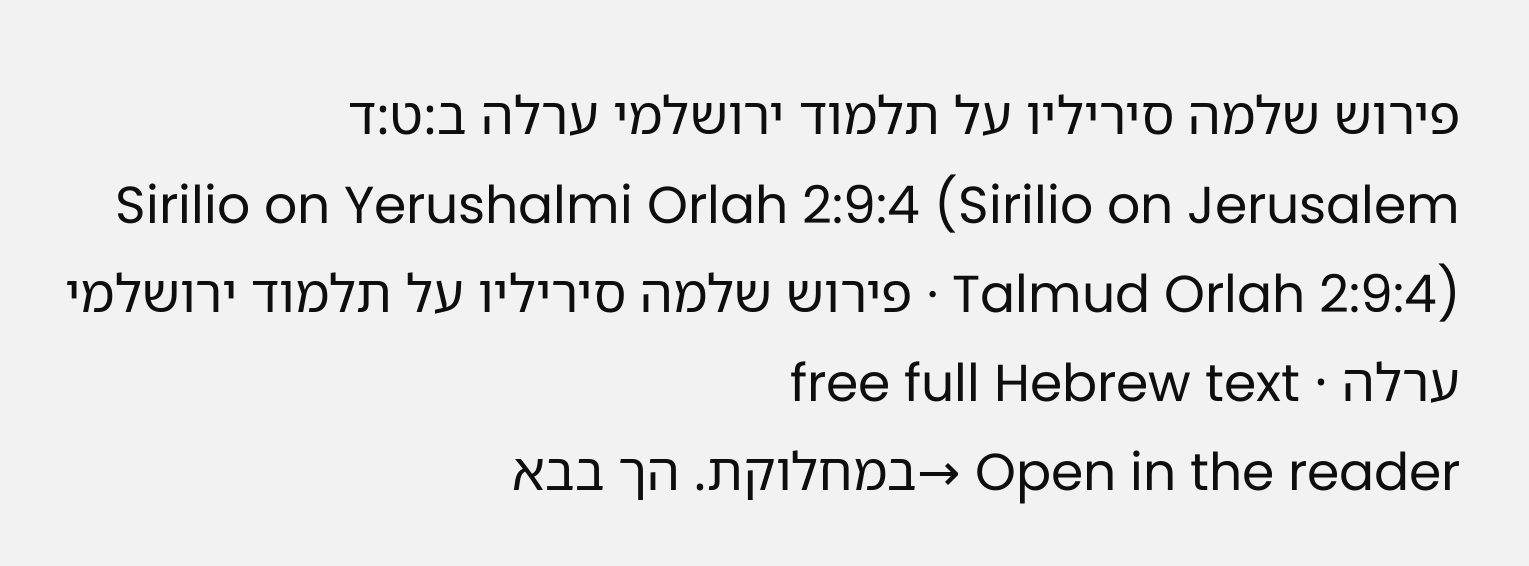פירוש שלמה סיריליו על תלמוד ירושלמי ערלה ב:ט:ד
Sirilio on Yerushalmi Orlah 2:9:4 (Sirilio on Jerusalem Talmud Orlah 2:9:4) · פירוש שלמה סיריליו על תלמוד ירושלמי ערלה · free full Hebrew text
Open in the reader →במחלוקת. הך בבא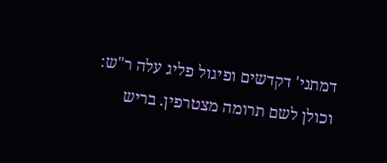דמתני' דקדשים ופיגול פליג עלה ר"ש:
וכולן לשם תרומה מצטרפין. בריש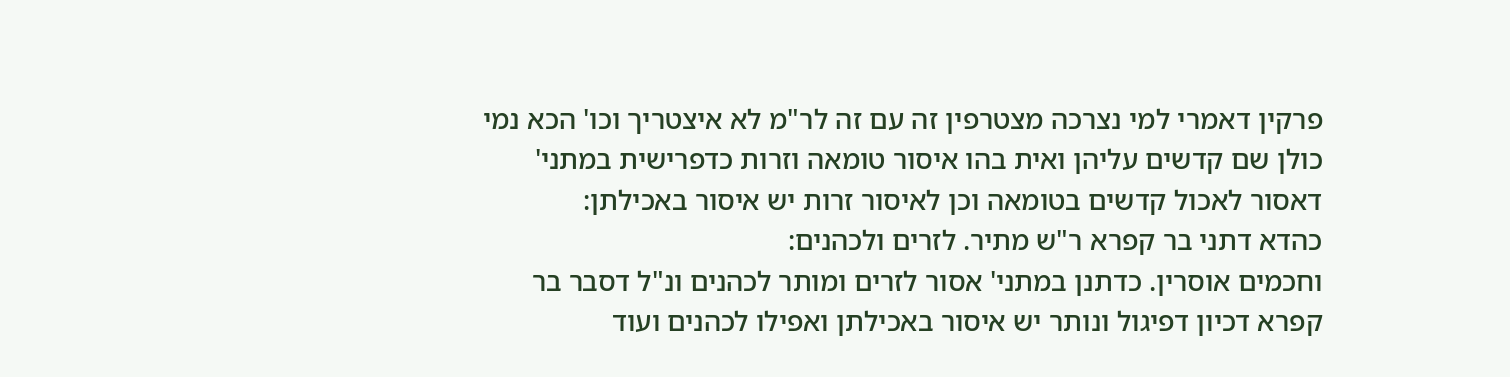פרקין דאמרי למי נצרכה מצטרפין זה עם זה לר"מ לא איצטריך וכו' הכא נמי כולן שם קדשים עליהן ואית בהו איסור טומאה וזרות כדפרישית במתני' דאסור לאכול קדשים בטומאה וכן לאיסור זרות יש איסור באכילתן:
כהדא דתני בר קפרא ר"ש מתיר. לזרים ולכהנים:
וחכמים אוסרין. כדתנן במתני' אסור לזרים ומותר לכהנים ונ"ל דסבר בר קפרא דכיון דפיגול ונותר יש איסור באכילתן ואפילו לכהנים ועוד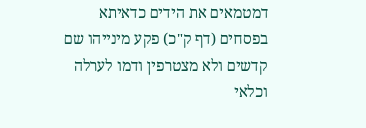דמטמאים את הידים כדאיתא בפסחים (דף ק"כ) פקע מינייהו שם קדשים ולא מצטרפין ודמו לערלה וכלאי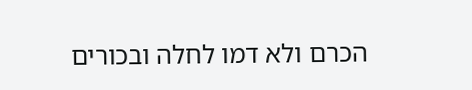הכרם ולא דמו לחלה ובכורים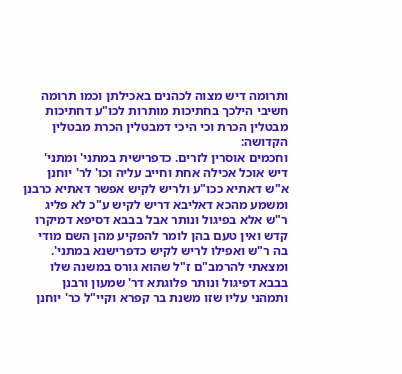ותרומה דיש מצוה לכהנים באכילתן וכמו תרומה חשיבי הילכך בחתיכות מותרות לכו"ע דחתיכות מבטלין הכרת וכי היכי דמבטלין הכרת מבטלין הקדושה:
וחכמים אוסרין לזרים. כדפרישית במתני' ומתני' דיש אוכל אכילה אחת וחייב עליה וכו' לר' יוחנן א"ש דאתיא ככו"ע ולריש לקיש אפשר דאתיא כרבנן ומשמע מהכא דאליבא דריש לקיש ע"כ לא פליג ר"ש אלא בפיגול ונותר אבל בבבא דסיפא דמיקרו קדש ואין טעם בהן לומר להפקיע מהן השם מודי בה ר"ש ואפילו לריש לקיש כדפרישנא במתני'. ומצאתי להרמב"ם ז"ל שהוא גורס במשנה שלו בבבא דפיגול ונותר פלוגתא דר' שמעון ורבנן ותמהני עליו שזו משנת בר קפרא וקיי"ל כר' יוחנן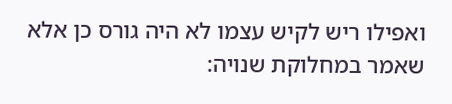ואפילו ריש לקיש עצמו לא היה גורס כן אלא שאמר במחלוקת שנויה: